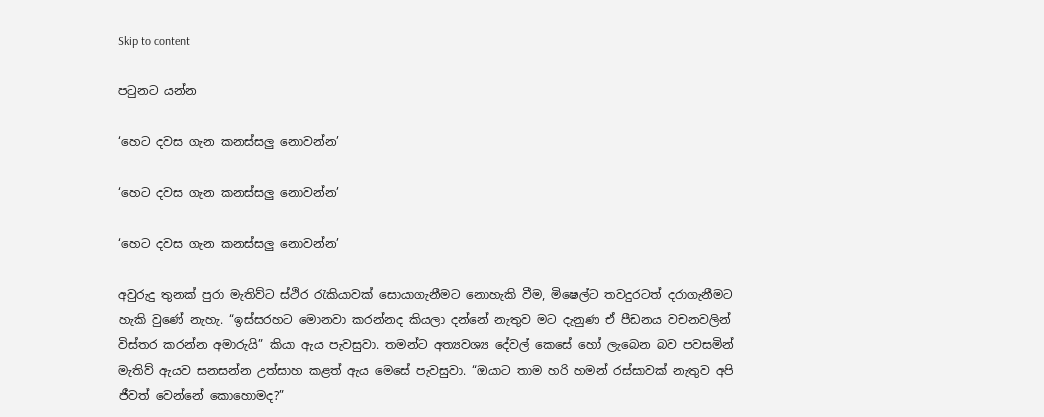Skip to content

පටුනට යන්න

‘හෙට දවස ගැන කනස්සලු නොවන්න’

‘හෙට දවස ගැන කනස්සලු නොවන්න’

‘හෙට දවස ගැන කනස්සලු නොවන්න’

අවුරුදු තුනක් පුරා මැතිව්ට ස්ථිර රැකියාවක් සොයාගැනීමට නොහැකි වීම, මිෂෙල්ට තවදුරටත් දරාගැනීමට හැකි වුණේ නැහැ. “ඉස්සරහට මොනවා කරන්නද කියලා දන්නේ නැතුව මට දැනුණ ඒ පීඩනය වචනවලින් විස්තර කරන්න අමාරුයි” කියා ඇය පැවසුවා. තමන්ට අත්‍යවශ්‍ය දේවල් කෙසේ හෝ ලැබෙන බව පවසමින් මැතිව් ඇයව සනසන්න උත්සාහ කළත් ඇය මෙසේ පැවසුවා. “ඔයාට තාම හරි හමන් රස්සාවක් නැතුව අපි ජීවත් වෙන්නේ කොහොමද?”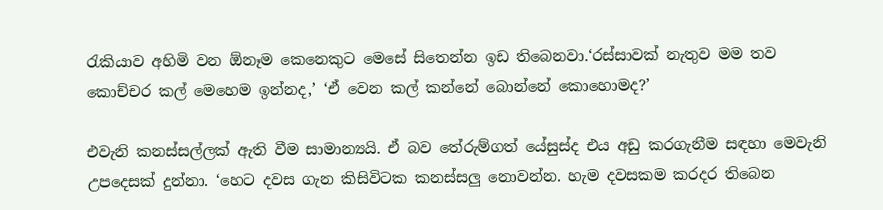රැකියාව අහිමි වන ඕනෑම කෙනෙකුට මෙසේ සිතෙන්න ඉඩ තිබෙනවා.‘රස්සාවක් නැතුව මම තව කොච්චර කල් මෙහෙම ඉන්නද,’ ‘ඒ වෙන කල් කන්නේ බොන්නේ කොහොමද?’

එවැනි කනස්සල්ලක් ඇති වීම සාමාන්‍යයි. ඒ බව තේරුම්ගත් යේසුස්ද එය අඩු කරගැනීම සඳහා මෙවැනි උපදෙසක් දුන්නා. ‘හෙට දවස ගැන කිසිවිටක කනස්සලු නොවන්න. හැම දවසකම කරදර තිබෙන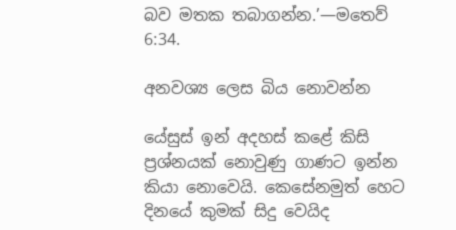බව මතක තබාගන්න.’—මතෙව් 6:34.

අනවශ්‍ය ලෙස බිය නොවන්න

යේසුස් ඉන් අදහස් කළේ කිසි ප්‍රශ්නයක් නොවුණු ගාණට ඉන්න කියා නොවෙයි. කෙසේනමුත් හෙට දිනයේ කුමක් සිදු වෙයිද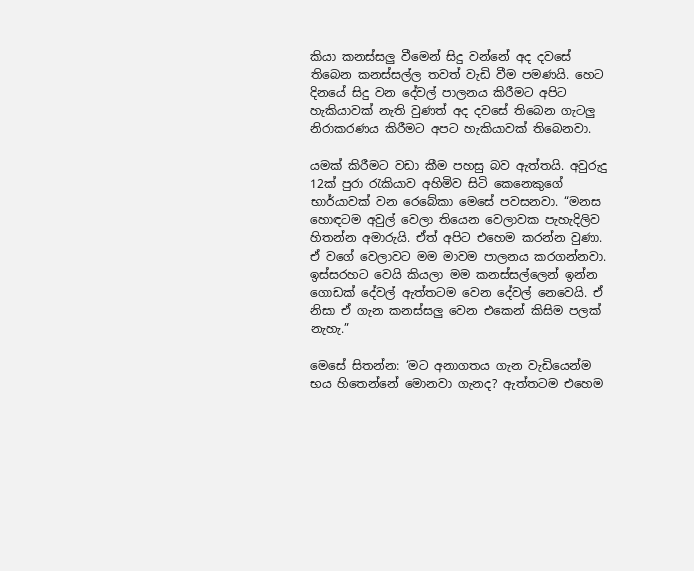කියා කනස්සලු වීමෙන් සිදු වන්නේ අද දවසේ තිබෙන කනස්සල්ල තවත් වැඩි වීම පමණයි. හෙට දිනයේ සිදු වන දේවල් පාලනය කිරීමට අපිට හැකියාවක් නැති වුණත් අද දවසේ තිබෙන ගැටලු නිරාකරණය කිරීමට අපට හැකියාවක් තිබෙනවා.

යමක් කිරීමට වඩා කීම පහසු බව ඇත්තයි. අවුරුදු 12ක් පුරා රැකියාව අහිමිව සිටි කෙනෙකුගේ භාර්යාවක් වන රෙබේකා මෙසේ පවසනවා. “මනස හොඳටම අවුල් වෙලා තියෙන වෙලාවක පැහැදිලිව හිතන්න අමාරුයි. ඒත් අපිට එහෙම කරන්න වුණා. ඒ වගේ වෙලාවට මම මාවම පාලනය කරගන්නවා. ඉස්සරහට වෙයි කියලා මම කනස්සල්ලෙන් ඉන්න ගොඩක් දේවල් ඇත්තටම වෙන දේවල් නෙවෙයි. ඒ නිසා ඒ ගැන කනස්සලු වෙන එකෙන් කිසිම පලක් නැහැ.”

මෙසේ සිතන්න: ‘මට අනාගතය ගැන වැඩියෙන්ම භය හිතෙන්නේ මොනවා ගැනද? ඇත්තටම එහෙම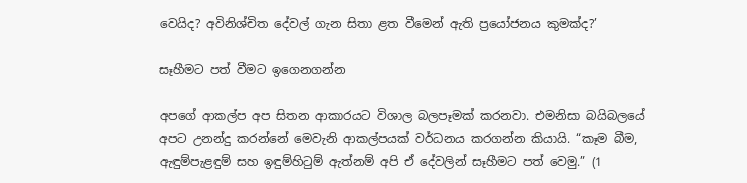වෙයිද? අවිනිශ්චිත දේවල් ගැන සිතා ළත වීමෙන් ඇති ප්‍රයෝජනය කුමක්ද?’

සෑහීමට පත් වීමට ඉගෙනගන්න

අපගේ ආකල්ප අප සිතන ආකාරයට විශාල බලපෑමක් කරනවා. එමනිසා බයිබලයේ අපට උනන්දු කරන්නේ මෙවැනි ආකල්පයක් වර්ධනය කරගන්න කියායි. “කෑම බීම, ඇඳුම්පැළඳුම් සහ ඉඳුම්හිටුම් ඇත්නම් අපි ඒ දේවලින් සෑහීමට පත් වෙමු.” (1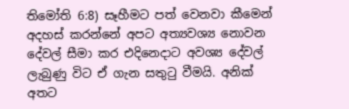තිමෝති 6:8) සෑහීමට පත් වෙනවා කීමෙන් අදහස් කරන්නේ අපට අත්‍යවශ්‍ය නොවන දේවල් සීමා කර එදිනෙදාට අවශ්‍ය දේවල් ලැබුණු විට ඒ ගැන සතුටු වීමයි. අනික් අතට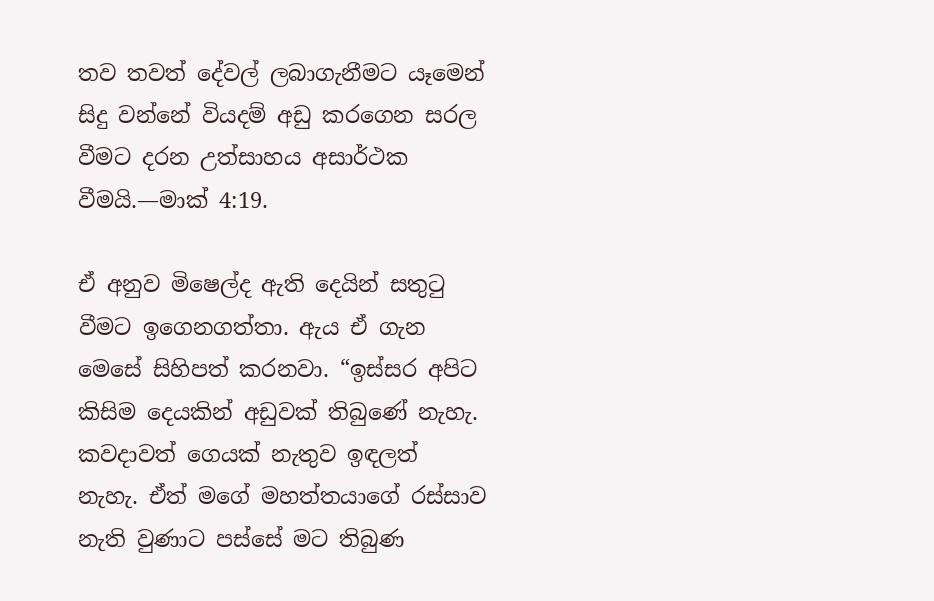තව තවත් දේවල් ලබාගැනීමට යෑමෙන් සිදු වන්නේ වියදම් අඩු කරගෙන සරල වීමට දරන උත්සාහය අසාර්ථක වීමයි.—මාක් 4:19.

ඒ අනුව මිෂෙල්ද ඇති දෙයින් සතුටු වීමට ඉගෙනගත්තා. ඇය ඒ ගැන මෙසේ සිහිපත් කරනවා. “ඉස්සර අපිට කිසිම දෙයකින් අඩුවක් තිබුණේ නැහැ. කවදාවත් ගෙයක් නැතුව ඉඳලත් නැහැ. ඒත් මගේ මහත්තයාගේ රස්සාව නැති වුණාට පස්සේ මට තිබුණ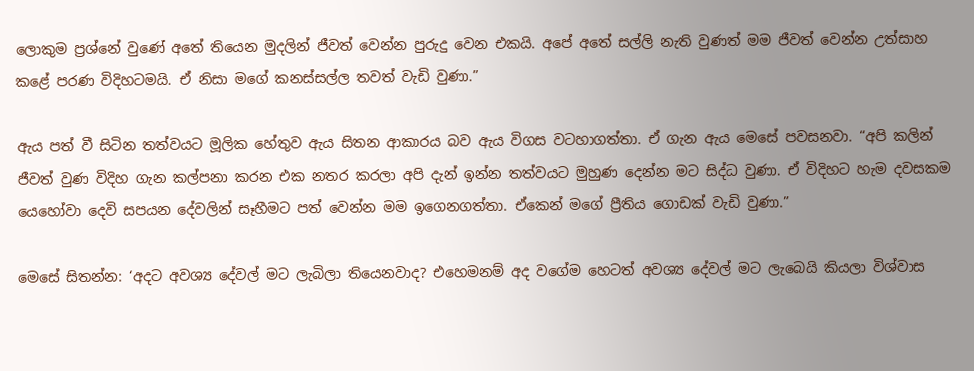ලොකුම ප්‍රශ්නේ වුණේ අතේ තියෙන මුදලින් ජීවත් වෙන්න පුරුදු වෙන එකයි. අපේ අතේ සල්ලි නැති වුණත් මම ජීවත් වෙන්න උත්සාහ කළේ පරණ විදිහටමයි. ඒ නිසා මගේ කනස්සල්ල තවත් වැඩි වුණා.”

ඇය පත් වී සිටින තත්වයට මූලික හේතුව ඇය සිතන ආකාරය බව ඇය විගස වටහාගත්තා. ඒ ගැන ඇය මෙසේ පවසනවා. “අපි කලින් ජීවත් වුණ විදිහ ගැන කල්පනා කරන එක නතර කරලා අපි දැන් ඉන්න තත්වයට මුහුණ දෙන්න මට සිද්ධ වුණා. ඒ විදිහට හැම දවසකම යෙහෝවා දෙවි සපයන දේවලින් සෑහීමට පත් වෙන්න මම ඉගෙනගත්තා. ඒකෙන් මගේ ප්‍රීතිය ගොඩක් වැඩි වුණා.”

මෙසේ සිතන්න: ‘අදට අවශ්‍ය දේවල් මට ලැබිලා තියෙනවාද? එහෙමනම් අද වගේම හෙටත් අවශ්‍ය දේවල් මට ලැබෙයි කියලා විශ්වාස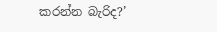කරන්න බැරිද?’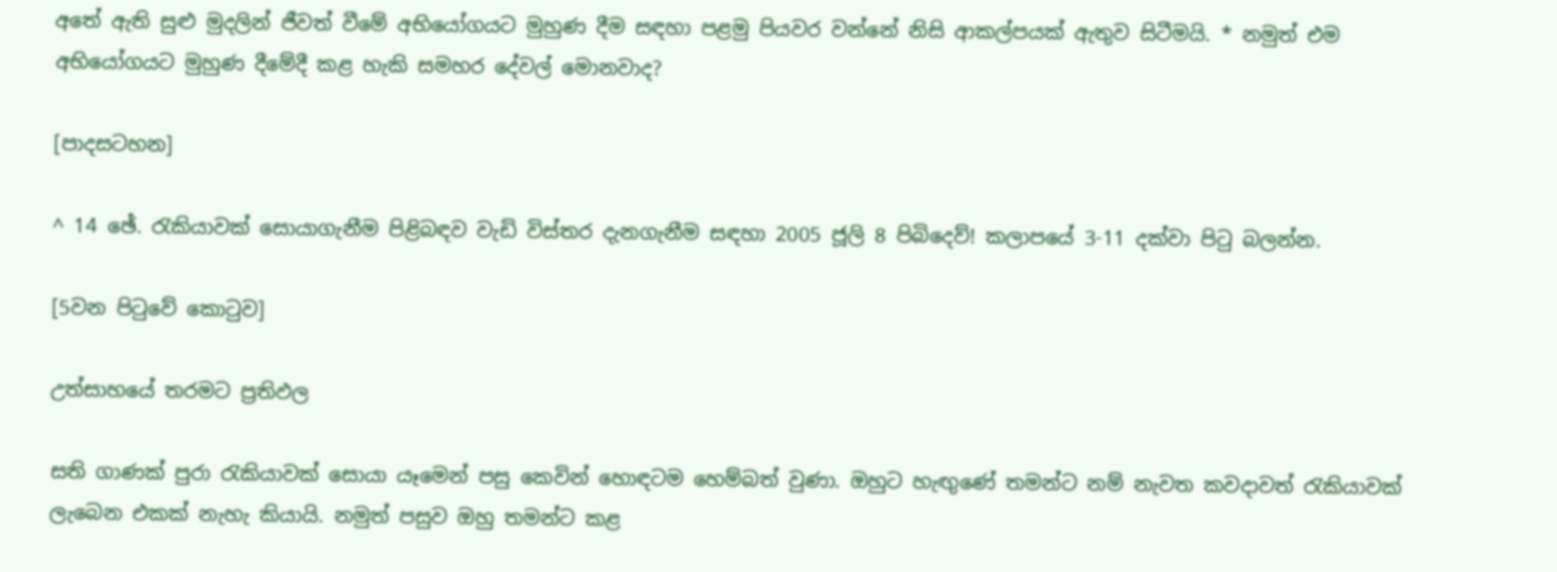අතේ ඇති සුළු මුදලින් ජීවත් වීමේ අභියෝගයට මුහුණ දීම සඳහා පළමු පියවර වන්නේ නිසි ආකල්පයක් ඇතුව සිටීමයි. * නමුත් එම අභියෝගයට මුහුණ දීමේදී කළ හැකි සමහර දේවල් මොනවාද?

[පාදසටහන]

^ 14 ඡේ. රැකියාවක් සොයාගැනීම පිළිබඳව වැඩි විස්තර දැනගැනීම සඳහා 2005 ජූලි 8 පිබිදෙව්! කලාපයේ 3-11 දක්වා පිටු බලන්න.

[5වන පිටුවේ කොටුව]

උත්සාහයේ තරමට ප්‍රතිඵල

සති ගාණක් පුරා රැකියාවක් සොයා යෑමෙන් පසු කෙවින් හොඳටම හෙම්බත් වුණා. ඔහුට හැඟුණේ තමන්ට නම් නැවත කවදාවත් රැකියාවක් ලැබෙන එකක් නැහැ කියායි. නමුත් පසුව ඔහු තමන්ට කළ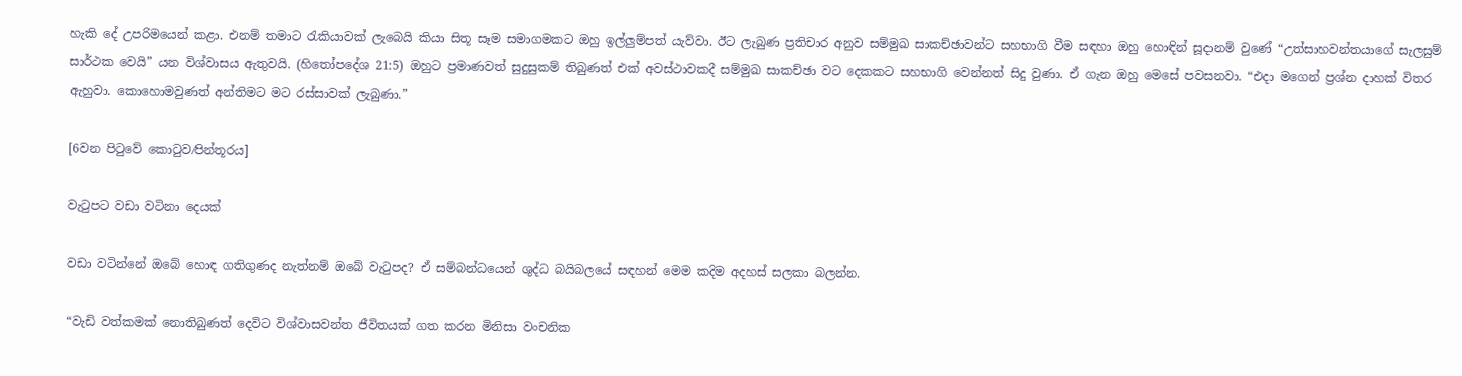හැකි දේ උපරිමයෙන් කළා. එනම් තමාට රැකියාවක් ලැබෙයි කියා සිතූ සෑම සමාගමකට ඔහු ඉල්ලුම්පත් යැව්වා. ඊට ලැබුණ ප්‍රතිචාර අනුව සම්මුඛ සාකච්ඡාවන්ට සහභාගි වීම සඳහා ඔහු හොඳින් සූදානම් වුණේ “උත්සාහවන්තයාගේ සැලසුම් සාර්ථක වෙයි” යන විශ්වාසය ඇතුවයි. (හිතෝපදේශ 21:5) ඔහුට ප්‍රමාණවත් සුදුසුකම් තිබුණත් එක් අවස්ථාවකදී සම්මුඛ සාකච්ඡා වට දෙකකට සහභාගි වෙන්නත් සිදු වුණා. ඒ ගැන ඔහු මෙසේ පවසනවා. “එදා මගෙන් ප්‍රශ්න දාහක් විතර ඇහුවා. කොහොමවුණත් අන්තිමට මට රස්සාවක් ලැබුණා.”

[6වන පිටුවේ කොටුව⁄පින්තූරය]

වැටුපට වඩා වටිනා දෙයක්

වඩා වටින්නේ ඔබේ හොඳ ගතිගුණද නැත්නම් ඔබේ වැටුපද? ඒ සම්බන්ධයෙන් ශුද්ධ බයිබලයේ සඳහන් මෙම කදිම අදහස් සලකා බලන්න.

“වැඩි වත්කමක් නොතිබුණත් දෙවිට විශ්වාසවන්ත ජීවිතයක් ගත කරන මිනිසා වංචනික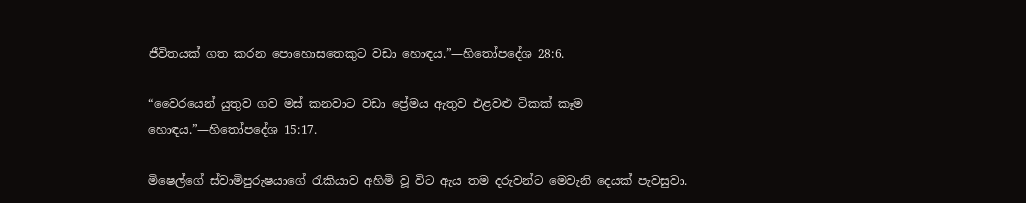ජීවිතයක් ගත කරන පොහොසතෙකුට වඩා හොඳය.”—හිතෝපදේශ 28:6.

“වෛරයෙන් යුතුව ගව මස් කනවාට වඩා ප්‍රේමය ඇතුව එළවළු ටිකක් කෑම හොඳය.”—හිතෝපදේශ 15:17.

මිෂෙල්ගේ ස්වාමිපුරුෂයාගේ රැකියාව අහිමි වූ විට ඇය තම දරුවන්ට මෙවැනි දෙයක් පැවසුවා.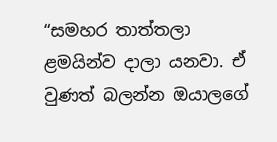“සමහර තාත්තලා ළමයින්ව දාලා යනවා. ඒ වුණත් බලන්න ඔයාලගේ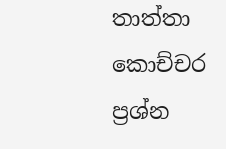තාත්තා කොච්චර ප්‍රශ්න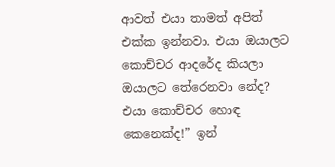ආවත් එයා තාමත් අපිත් එක්ක ඉන්නවා. එයා ඔයාලට කොච්චර ආදරේද කියලා ඔයාලට තේරෙනවා නේද? එයා කොච්චර හොඳ කෙනෙක්ද!” ඉන්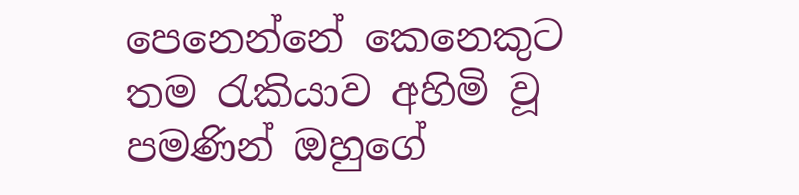පෙනෙන්නේ කෙනෙකුට තම රැකියාව අහිමි වූ පමණින් ඔහුගේ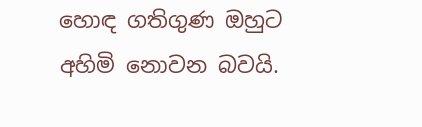හොඳ ගතිගුණ ඔහුට අහිමි නොවන බවයි.